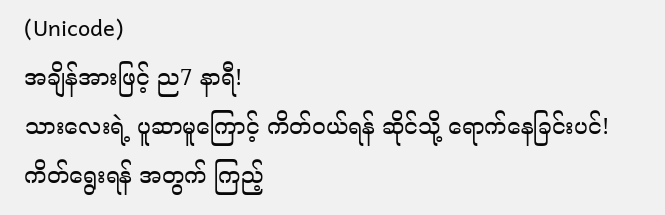(Unicode)
အချိန်အားဖြင့် ည7 နာရီ!
သားလေးရဲ့ ပူဆာမူကြောင့် ကိတ်ဝယ်ရန် ဆိုင်သို့ ရောက်နေခြင်းပင်!ကိတ်ရွေးရန် အတွက် ကြည့်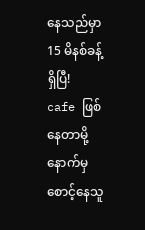နေသည်မှာ 15 မိနစ်ခန့်ရှိပြီ!
cafe ဖြစ်နေတာမို့ နောက်မှ စောင့်နေသူ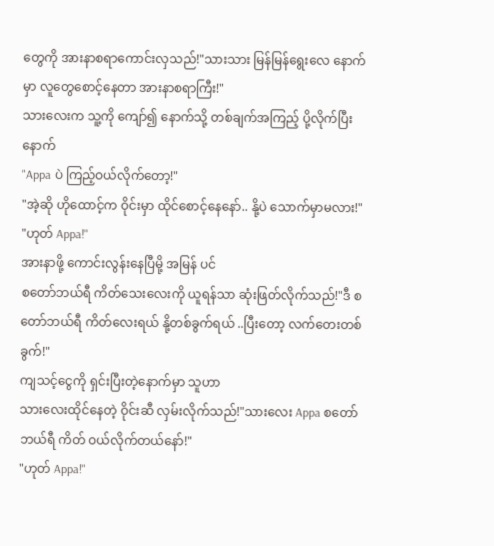တွေကို အားနာစရာကောင်းလှသည်!"သားသား မြန်မြန်ရွေးလေ နောက်မှာ လူတွေစောင့်နေတာ အားနာစရာကြီး!"
သားလေးက သူ့ကို ကျော်၍ နောက်သို့ တစ်ချက်အကြည့် ပို့လိုက်ပြီးနောက်
"Appa ပဲ ကြည့်ဝယ်လိုက်တော့!"
"အဲ့ဆို ဟိုထောင့်က ဝိုင်းမှာ ထိုင်စောင့်နေနော်.. နို့ပဲ သောက်မှာမလား!"
"ဟုတ် Appa!"
အားနာဖို့ ကောင်းလွန်းနေပြီမို့ အမြန် ပင်
စတော်ဘယ်ရီ ကိတ်သေးလေးကို ယူရန်သာ ဆုံးဖြတ်လိုက်သည်!"ဒီ စတော်ဘယ်ရီ ကိတ်လေးရယ် နို့တစ်ခွက်ရယ် ..ပြီးတော့ လက်တေးတစ်ခွက်!"
ကျသင့်ငွေကို ရှင်းပြီးတဲ့နောက်မှာ သူဟာ
သားလေးထိုင်နေတဲ့ ဝိုင်းဆီ လှမ်းလိုက်သည်!"သားလေး Appa စတော်ဘယ်ရီ ကိတ် ဝယ်လိုက်တယ်နော်!"
"ဟုတ် Appa!"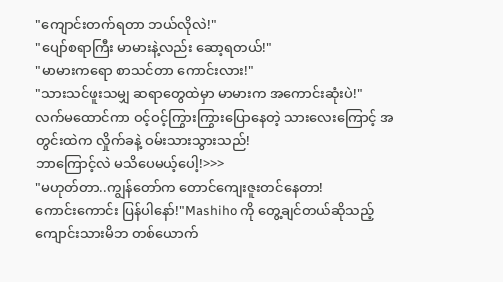"ကျောင်းတက်ရတာ ဘယ်လိုလဲ!"
"ပျော်စရာကြီး မာမားနဲ့လည်း ဆော့ရတယ်!"
"မာမားကရော စာသင်တာ ကောင်းလား!"
"သားသင်ဖူးသမျှ ဆရာတွေထဲမှာ မာမားက အကောင်းဆုံးပဲ!"
လက်မထောင်ကာ ဝင့်ဝင့်ကြွားကြွားပြောနေတဲ့ သားလေးကြောင့် အတွင်းထဲက လှိုက်ခနဲ့ ဝမ်းသားသွားသည်!
ဘာကြောင့်လဲ မသိပေမယ့်ပေါ့!>>>
"မဟုတ်တာ..ကျွန်တော်က တောင်ကျေးဇူးတင်နေတာ!
ကောင်းကောင်း ပြန်ပါနော်!"Mashiho ကို တွေ့ချင်တယ်ဆိုသည့် ကျောင်းသားမိဘ တစ်ယောက်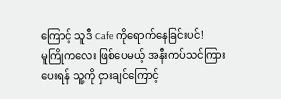ကြောင့် သူဒီ Cafe ကိုရောက်နေခြင်းပင်!
မူကြိုကလေး ဖြစ်ပေမယ့် အနီးကပ်သင်ကြားပေးရန် သူ့ကို ငှားချင်ကြောင့်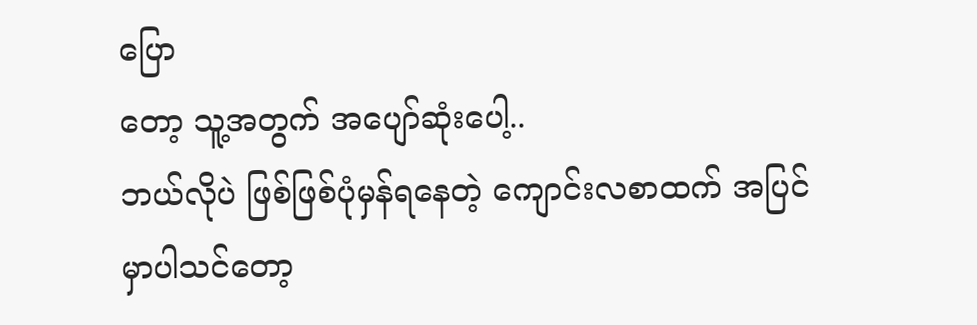ပြော
တော့ သူ့အတွက် အပျော်ဆုံးပေါ့..
ဘယ်လိုပဲ ဖြစ်ဖြစ်ပုံမှန်ရနေတဲ့ ကျောင်းလစာထက် အပြင်မှာပါသင်တော့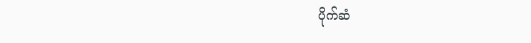ပိုက်ဆံ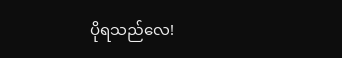ပိုရသည်လေ!